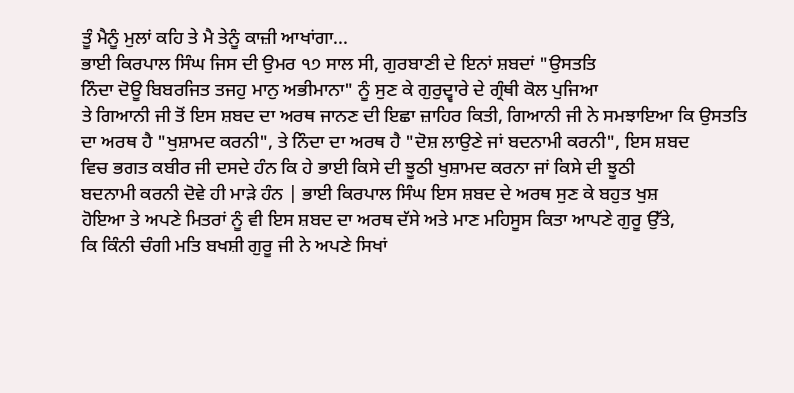ਤੂੰ ਮੈਨੂੰ ਮੁਲਾਂ ਕਹਿ ਤੇ ਮੈ ਤੇਨੂੰ ਕਾਜ਼ੀ ਆਖਾਂਗਾ...
ਭਾਈ ਕਿਰਪਾਲ ਸਿੰਘ ਜਿਸ ਦੀ ਉਮਰ ੧੭ ਸਾਲ ਸੀ, ਗੁਰਬਾਣੀ ਦੇ ਇਨਾਂ ਸ਼ਬਦਾਂ "ਉਸਤਤਿ
ਨਿੰਦਾ ਦੋਊ ਬਿਬਰਜਿਤ ਤਜਹੁ ਮਾਨੁ ਅਭੀਮਾਨਾ" ਨੂੰ ਸੁਣ ਕੇ ਗੁਰੁਦ੍ਵਾਰੇ ਦੇ ਗ੍ਰੰਥੀ ਕੋਲ ਪੁਜਿਆ
ਤੇ ਗਿਆਨੀ ਜੀ ਤੋਂ ਇਸ ਸ਼ਬਦ ਦਾ ਅਰਥ ਜਾਨਣ ਦੀ ਇਛਾ ਜ਼ਾਹਿਰ ਕਿਤੀ, ਗਿਆਨੀ ਜੀ ਨੇ ਸਮਝਾਇਆ ਕਿ ਉਸਤਤਿ
ਦਾ ਅਰਥ ਹੈ "ਖੁਸ਼ਾਮਦ ਕਰਨੀ", ਤੇ ਨਿੰਦਾ ਦਾ ਅਰਥ ਹੈ "ਦੋਸ਼ ਲਾਉਣੇ ਜਾਂ ਬਦਨਾਮੀ ਕਰਨੀ", ਇਸ ਸ਼ਬਦ
ਵਿਚ ਭਗਤ ਕਬੀਰ ਜੀ ਦਸਦੇ ਹੰਨ ਕਿ ਹੇ ਭਾਈ ਕਿਸੇ ਦੀ ਝੂਠੀ ਖੁਸ਼ਾਮਦ ਕਰਨਾ ਜਾਂ ਕਿਸੇ ਦੀ ਝੂਠੀ
ਬਦਨਾਮੀ ਕਰਨੀ ਦੋਵੇ ਹੀ ਮਾੜੇ ਹੰਨ | ਭਾਈ ਕਿਰਪਾਲ ਸਿੰਘ ਇਸ ਸ਼ਬਦ ਦੇ ਅਰਥ ਸੁਣ ਕੇ ਬਹੁਤ ਖੁਸ਼
ਹੋਇਆ ਤੇ ਅਪਣੇ ਮਿਤਰਾਂ ਨੂੰ ਵੀ ਇਸ ਸ਼ਬਦ ਦਾ ਅਰਥ ਦੱਸੇ ਅਤੇ ਮਾਣ ਮਹਿਸੂਸ ਕਿਤਾ ਆਪਣੇ ਗੁਰੂ ਉੱਤੇ,
ਕਿ ਕਿੰਨੀ ਚੰਗੀ ਮਤਿ ਬਖਸ਼ੀ ਗੁਰੂ ਜੀ ਨੇ ਅਪਣੇ ਸਿਖਾਂ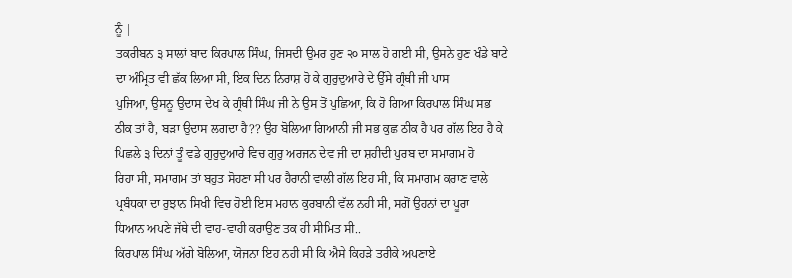ਨੂੰ |
ਤਕਰੀਬਨ ੩ ਸਾਲਾਂ ਬਾਦ ਕਿਰਪਾਲ ਸਿੰਘ, ਜਿਸਦੀ ਉਮਰ ਹੁਣ ੨੦ ਸਾਲ ਹੋ ਗਈ ਸੀ, ਉਸਨੇ ਹੁਣ ਖੰਡੇ ਬਾਟੇ
ਦਾ ਅੰਮ੍ਰਿਤ ਵੀ ਛੱਕ ਲਿਆ ਸੀ, ਇਕ ਦਿਨ ਨਿਰਾਸ਼ ਹੋ ਕੇ ਗੁਰੁਦੁਆਰੇ ਦੇ ਉੱਸੇ ਗ੍ਰੰਥੀ ਜੀ ਪਾਸ
ਪੁਜਿਆ, ਉਸਨੂ ਉਦਾਸ ਦੇਖ ਕੇ ਗ੍ਰੰਥੀ ਸਿੰਘ ਜੀ ਨੇ ਉਸ ਤੋਂ ਪੁਛਿਆ, ਕਿ ਹੋ ਗਿਆ ਕਿਰਪਾਲ ਸਿੰਘ ਸਭ
ਠੀਕ ਤਾਂ ਹੈ, ਬੜਾ ਉਦਾਸ ਲਗਦਾ ਹੈ?? ਉਹ ਬੋਲਿਆ ਗਿਆਨੀ ਜੀ ਸਭ ਕੁਛ ਠੀਕ ਹੈ ਪਰ ਗੱਲ ਇਹ ਹੈ ਕੇ
ਪਿਛਲੇ ੩ ਦਿਨਾਂ ਤੂੰ ਵਡੇ ਗੁਰੁਦੁਆਰੇ ਵਿਚ ਗੁਰੁ ਅਰਜਨ ਦੇਵ ਜੀ ਦਾ ਸ਼ਹੀਦੀ ਪੁਰਬ ਦਾ ਸਮਾਗਮ ਹੋ
ਰਿਹਾ ਸੀ, ਸਮਾਗਮ ਤਾਂ ਬਹੁਤ ਸੋਹਣਾ ਸੀ ਪਰ ਹੈਰਾਨੀ ਵਾਲੀ ਗੱਲ ਇਹ ਸੀ, ਕਿ ਸਮਾਗਮ ਕਰਾਣ ਵਾਲੇ
ਪ੍ਰਬੰਧਕਾ ਦਾ ਰੁਝਾਨ ਸਿਖੀ ਵਿਚ ਹੋਈ ਇਸ ਮਹਾਨ ਕੁਰਬਾਨੀ ਵੱਲ ਨਹੀ ਸੀ, ਸਗੋਂ ਉਹਨਾਂ ਦਾ ਪੂਰਾ
ਧਿਆਨ ਅਪਣੇ ਜੱਥੇ ਦੀ ਵਾਹ-ਵਾਹੀ ਕਰਾਉਣ ਤਕ ਹੀ ਸੀਮਿਤ ਸੀ..
ਕਿਰਪਾਲ ਸਿੰਘ ਅੱਗੇ ਬੋਲਿਆ, ਯੋਜਨਾ ਇਹ ਨਹੀ ਸੀ ਕਿ ਐਸੇ ਕਿਹੜੇ ਤਰੀਕੇ ਅਪਣਾਏ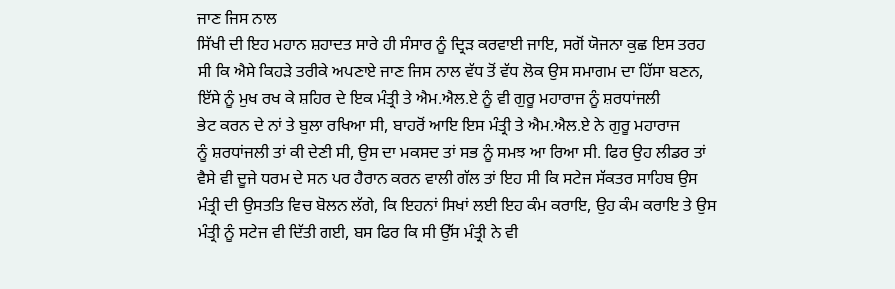ਜਾਣ ਜਿਸ ਨਾਲ
ਸਿੱਖੀ ਦੀ ਇਹ ਮਹਾਨ ਸ਼ਹਾਦਤ ਸਾਰੇ ਹੀ ਸੰਸਾਰ ਨੂੰ ਦ੍ਰਿੜ ਕਰਵਾਈ ਜਾਇ, ਸਗੋਂ ਯੋਜਨਾ ਕੁਛ ਇਸ ਤਰਹ
ਸੀ ਕਿ ਐਸੇ ਕਿਹੜੇ ਤਰੀਕੇ ਅਪਣਾਏ ਜਾਣ ਜਿਸ ਨਾਲ ਵੱਧ ਤੋਂ ਵੱਧ ਲੋਕ ਉਸ ਸਮਾਗਮ ਦਾ ਹਿੱਸਾ ਬਣਨ,
ਇੱਸੇ ਨੂੰ ਮੁਖ ਰਖ ਕੇ ਸ਼ਹਿਰ ਦੇ ਇਕ ਮੰਤ੍ਰੀ ਤੇ ਐਮ.ਐਲ.ਏ ਨੂੰ ਵੀ ਗੁਰੂ ਮਹਾਰਾਜ ਨੂੰ ਸ਼ਰਧਾਂਜਲੀ
ਭੇਟ ਕਰਨ ਦੇ ਨਾਂ ਤੇ ਬੁਲਾ ਰਖਿਆ ਸੀ, ਬਾਹਰੋਂ ਆਇ ਇਸ ਮੰਤ੍ਰੀ ਤੇ ਐਮ.ਐਲ.ਏ ਨੇ ਗੁਰੂ ਮਹਾਰਾਜ
ਨੂੰ ਸ਼ਰਧਾਂਜਲੀ ਤਾਂ ਕੀ ਦੇਣੀ ਸੀ, ਉਸ ਦਾ ਮਕਸਦ ਤਾਂ ਸਭ ਨੂੰ ਸਮਝ ਆ ਰਿਆ ਸੀ. ਫਿਰ ਉਹ ਲੀਡਰ ਤਾਂ
ਵੈਸੇ ਵੀ ਦੂਜੇ ਧਰਮ ਦੇ ਸਨ ਪਰ ਹੈਰਾਨ ਕਰਨ ਵਾਲੀ ਗੱਲ ਤਾਂ ਇਹ ਸੀ ਕਿ ਸਟੇਜ ਸੱਕਤਰ ਸਾਹਿਬ ਉਸ
ਮੰਤ੍ਰੀ ਦੀ ਉਸਤਤਿ ਵਿਚ ਬੋਲਨ ਲੱਗੇ, ਕਿ ਇਹਨਾਂ ਸਿਖਾਂ ਲਈ ਇਹ ਕੰਮ ਕਰਾਇ, ਉਹ ਕੰਮ ਕਰਾਇ ਤੇ ਉਸ
ਮੰਤ੍ਰੀ ਨੂੰ ਸਟੇਜ ਵੀ ਦਿੱਤੀ ਗਈ, ਬਸ ਫਿਰ ਕਿ ਸੀ ਉੱਸ ਮੰਤ੍ਰੀ ਨੇ ਵੀ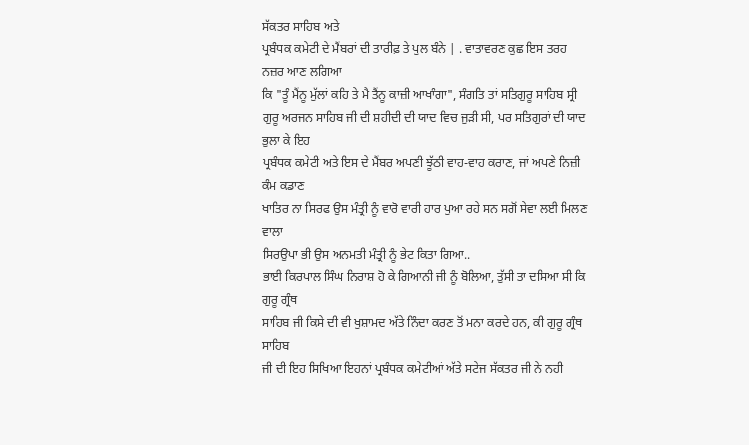ਸੱਕਤਰ ਸਾਹਿਬ ਅਤੇ
ਪ੍ਰਬੰਧਕ ਕਮੇਟੀ ਦੇ ਮੈਂਬਰਾਂ ਦੀ ਤਾਰੀਫ਼ ਤੇ ਪੁਲ ਬੰਨੇ | . ਵਾਤਾਵਰਣ ਕੁਛ ਇਸ ਤਰਹ ਨਜ਼ਰ ਆਣ ਲਗਿਆ
ਕਿ "ਤੂੰ ਮੈਂਨੂ ਮੁੱਲਾਂ ਕਹਿ ਤੇ ਮੈ ਤੈਂਨੂ ਕਾਜ਼ੀ ਆਖਾੰਗਾ", ਸੰਗਤਿ ਤਾਂ ਸਤਿਗੁਰੂ ਸਾਹਿਬ ਸ੍ਰੀ
ਗੁਰੂ ਅਰਜਨ ਸਾਹਿਬ ਜੀ ਦੀ ਸ਼ਹੀਦੀ ਦੀ ਯਾਦ ਵਿਚ ਜੁੜੀ ਸੀ, ਪਰ ਸਤਿਗੁਰਾਂ ਦੀ ਯਾਦ ਭੁਲਾ ਕੇ ਇਹ
ਪ੍ਰਬੰਧਕ ਕਮੇਟੀ ਅਤੇ ਇਸ ਦੇ ਮੈਂਬਰ ਅਪਣੀ ਝੂੱਠੀ ਵਾਹ-ਵਾਹ ਕਰਾਣ, ਜਾਂ ਅਪਣੇ ਨਿਜ਼ੀ ਕੰਮ ਕਡਾਣ
ਖਾਤਿਰ ਨਾ ਸਿਰਫ ਉਸ ਮੰਤ੍ਰੀ ਨੂੰ ਵਾਰੋ ਵਾਰੀ ਹਾਰ ਪੁਆ ਰਹੇ ਸਨ ਸਗੋਂ ਸੇਵਾ ਲਈ ਮਿਲਣ ਵਾਲਾ
ਸਿਰਉਪਾ ਭੀ ਉਸ ਅਨਮਤੀ ਮੰਤ੍ਰੀ ਨੂੰ ਭੇਟ ਕਿਤਾ ਗਿਆ..
ਭਾਈ ਕਿਰਪਾਲ ਸਿੰਘ ਨਿਰਾਸ਼ ਹੋ ਕੇ ਗਿਆਨੀ ਜੀ ਨੂੰ ਬੋਲਿਆ, ਤੁੱਸੀ ਤਾ ਦਸਿਆ ਸੀ ਕਿ ਗੁਰੂ ਗ੍ਰੰਥ
ਸਾਹਿਬ ਜੀ ਕਿਸੇ ਦੀ ਵੀ ਖੁਸ਼ਾਮਦ ਅੱਤੇ ਨਿੰਦਾ ਕਰਣ ਤੋਂ ਮਨਾ ਕਰਦੇ ਹਨ, ਕੀ ਗੁਰੂ ਗ੍ਰੰਥ ਸਾਹਿਬ
ਜੀ ਦੀ ਇਹ ਸਿਖਿਆ ਇਹਨਾਂ ਪ੍ਰਬੰਧਕ ਕਮੇਟੀਆਂ ਅੱਤੇ ਸਟੇਜ ਸੱਕਤਰ ਜੀ ਨੇ ਨਹੀ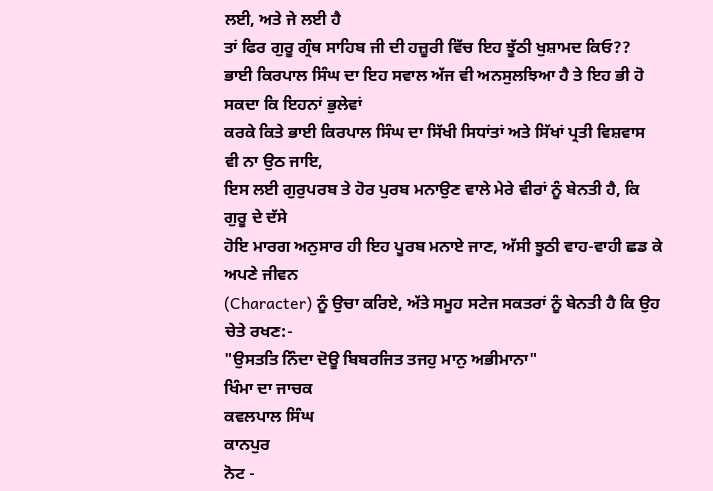ਲਈ, ਅਤੇ ਜੇ ਲਈ ਹੈ
ਤਾਂ ਫਿਰ ਗੁਰੂ ਗ੍ਰੰਥ ਸਾਹਿਬ ਜੀ ਦੀ ਹਜ਼ੂਰੀ ਵਿੱਚ ਇਹ ਝੂੱਠੀ ਖੁਸ਼ਾਮਦ ਕਿਓ??
ਭਾਈ ਕਿਰਪਾਲ ਸਿੰਘ ਦਾ ਇਹ ਸਵਾਲ ਅੱਜ ਵੀ ਅਨਸੁਲਝਿਆ ਹੈ ਤੇ ਇਹ ਭੀ ਹੋ ਸਕਦਾ ਕਿ ਇਹਨਾਂ ਭੁਲੇਵਾਂ
ਕਰਕੇ ਕਿਤੇ ਭਾਈ ਕਿਰਪਾਲ ਸਿੰਘ ਦਾ ਸਿੱਖੀ ਸਿਧਾਂਤਾਂ ਅਤੇ ਸਿੱਖਾਂ ਪ੍ਰਤੀ ਵਿਸ਼ਵਾਸ ਵੀ ਨਾ ਉਠ ਜਾਇ,
ਇਸ ਲਈ ਗੁਰੁਪਰਬ ਤੇ ਹੋਰ ਪੁਰਬ ਮਨਾਉਣ ਵਾਲੇ ਮੇਰੇ ਵੀਰਾਂ ਨੂੰ ਬੇਨਤੀ ਹੈ, ਕਿ ਗੁਰੂ ਦੇ ਦੱਸੇ
ਹੋਇ ਮਾਰਗ ਅਨੁਸਾਰ ਹੀ ਇਹ ਪੂਰਬ ਮਨਾਏ ਜਾਣ, ਅੱਸੀ ਝੂਠੀ ਵਾਹ-ਵਾਹੀ ਛਡ ਕੇ ਅਪਣੇ ਜੀਵਨ
(Character) ਨੂੰ ਉਚਾ ਕਰਿਏ, ਅੱਤੇ ਸਮੂਹ ਸਟੇਜ ਸਕਤਰਾਂ ਨੂੰ ਬੇਨਤੀ ਹੈ ਕਿ ਉਹ ਚੇਤੇ ਰਖਣ:-
"ਉਸਤਤਿ ਨਿੰਦਾ ਦੋਊ ਬਿਬਰਜਿਤ ਤਜਹੁ ਮਾਨੁ ਅਭੀਮਾਨਾ"
ਖਿੰਮਾ ਦਾ ਜਾਚਕ
ਕਵਲਪਾਲ ਸਿੰਘ
ਕਾਨਪੁਰ
ਨੋਟ -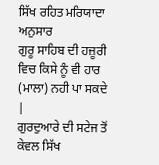ਸਿੱਖ ਰਹਿਤ ਮਰਿਯਾਦਾ ਅਨੁਸਾਰ
ਗੁਰੂ ਸਾਹਿਬ ਦੀ ਹਜ਼ੂਰੀ ਵਿਚ ਕਿਸੇ ਨੂੰ ਵੀ ਹਾਰ (ਮਾਲਾ) ਨਹੀ ਪਾ ਸਕਦੇ |
ਗੁਰਦੁਆਰੇ ਦੀ ਸਟੇਜ ਤੋਂ ਕੇਵਲ ਸਿੱਖ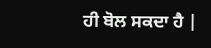ਹੀ ਬੋਲ ਸਕਦਾ ਹੈ |